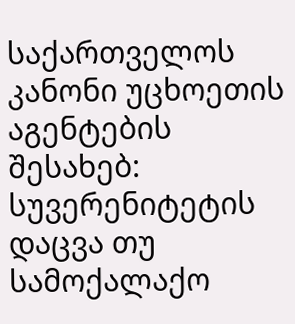საქართველოს კანონი უცხოეთის აგენტების შესახებ: სუვერენიტეტის დაცვა თუ სამოქალაქო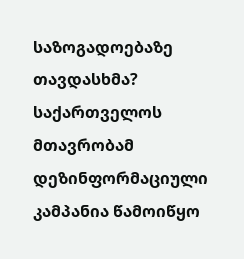საზოგადოებაზე თავდასხმა?
საქართველოს მთავრობამ დეზინფორმაციული კამპანია წამოიწყო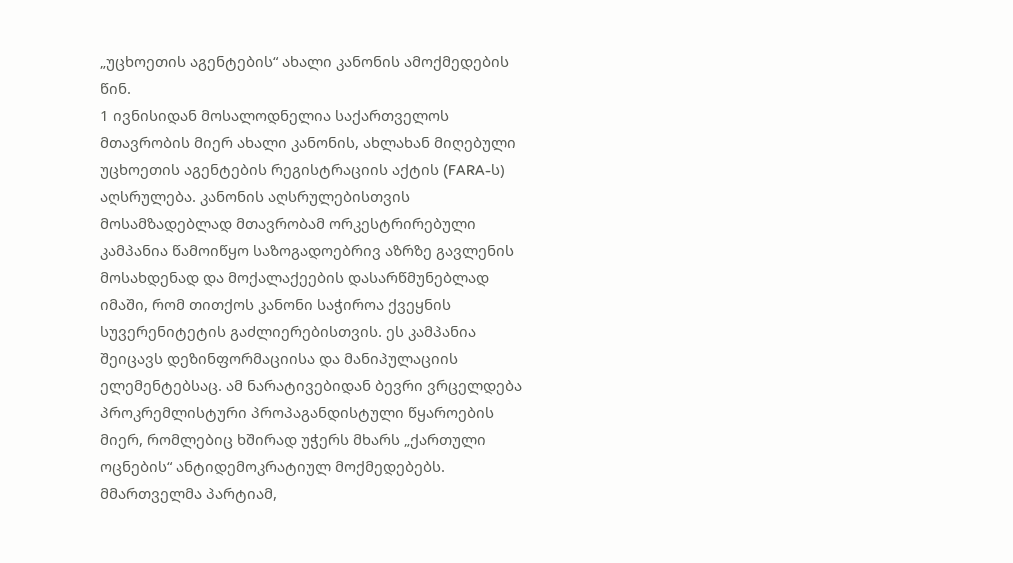„უცხოეთის აგენტების“ ახალი კანონის ამოქმედების წინ.
1 ივნისიდან მოსალოდნელია საქართველოს მთავრობის მიერ ახალი კანონის, ახლახან მიღებული უცხოეთის აგენტების რეგისტრაციის აქტის (FARA-ს) აღსრულება. კანონის აღსრულებისთვის მოსამზადებლად მთავრობამ ორკესტრირებული კამპანია წამოიწყო საზოგადოებრივ აზრზე გავლენის მოსახდენად და მოქალაქეების დასარწმუნებლად იმაში, რომ თითქოს კანონი საჭიროა ქვეყნის სუვერენიტეტის გაძლიერებისთვის. ეს კამპანია შეიცავს დეზინფორმაციისა და მანიპულაციის ელემენტებსაც. ამ ნარატივებიდან ბევრი ვრცელდება პროკრემლისტური პროპაგანდისტული წყაროების მიერ, რომლებიც ხშირად უჭერს მხარს „ქართული ოცნების“ ანტიდემოკრატიულ მოქმედებებს.
მმართველმა პარტიამ,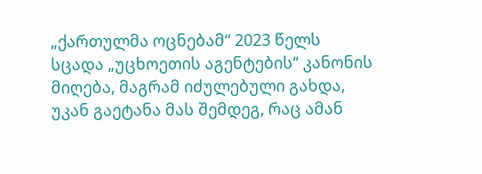„ქართულმა ოცნებამ“ 2023 წელს სცადა „უცხოეთის აგენტების“ კანონის მიღება, მაგრამ იძულებული გახდა, უკან გაეტანა მას შემდეგ, რაც ამან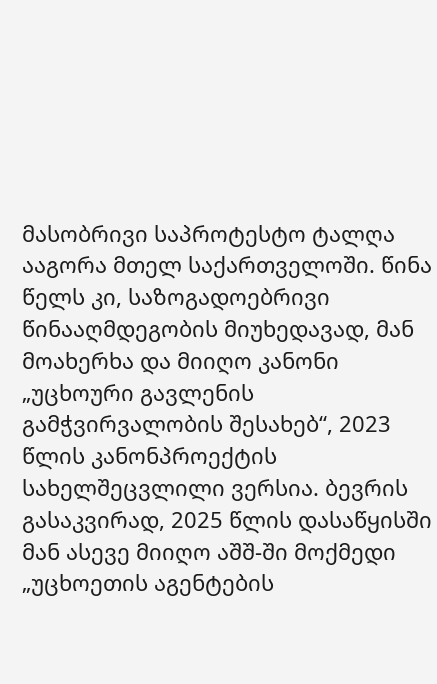მასობრივი საპროტესტო ტალღა ააგორა მთელ საქართველოში. წინა წელს კი, საზოგადოებრივი წინააღმდეგობის მიუხედავად, მან მოახერხა და მიიღო კანონი „უცხოური გავლენის გამჭვირვალობის შესახებ“, 2023 წლის კანონპროექტის სახელშეცვლილი ვერსია. ბევრის გასაკვირად, 2025 წლის დასაწყისში მან ასევე მიიღო აშშ-ში მოქმედი „უცხოეთის აგენტების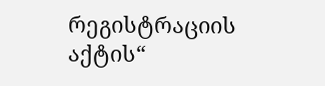რეგისტრაციის აქტის“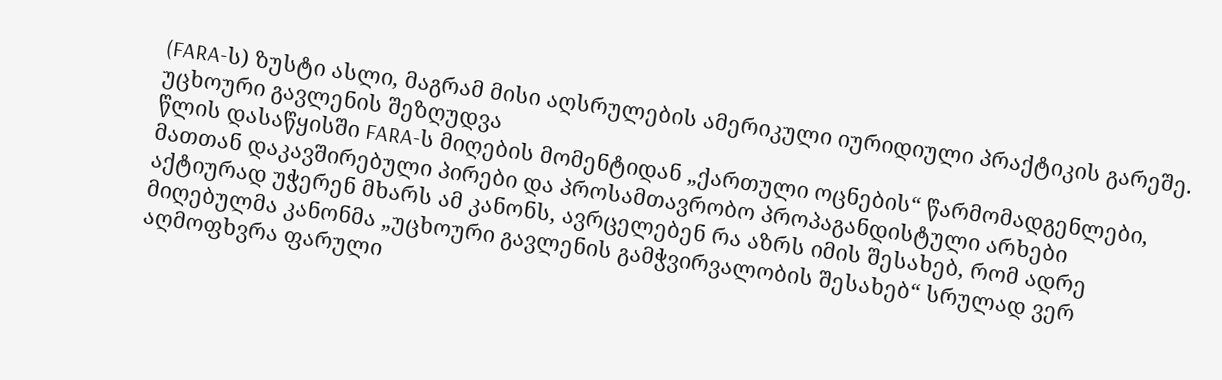(FARA-ს) ზუსტი ასლი, მაგრამ მისი აღსრულების ამერიკული იურიდიული პრაქტიკის გარეშე.
უცხოური გავლენის შეზღუდვა
წლის დასაწყისში FARA-ს მიღების მომენტიდან „ქართული ოცნების“ წარმომადგენლები, მათთან დაკავშირებული პირები და პროსამთავრობო პროპაგანდისტული არხები აქტიურად უჭერენ მხარს ამ კანონს, ავრცელებენ რა აზრს იმის შესახებ, რომ ადრე მიღებულმა კანონმა „უცხოური გავლენის გამჭვირვალობის შესახებ“ სრულად ვერ აღმოფხვრა ფარული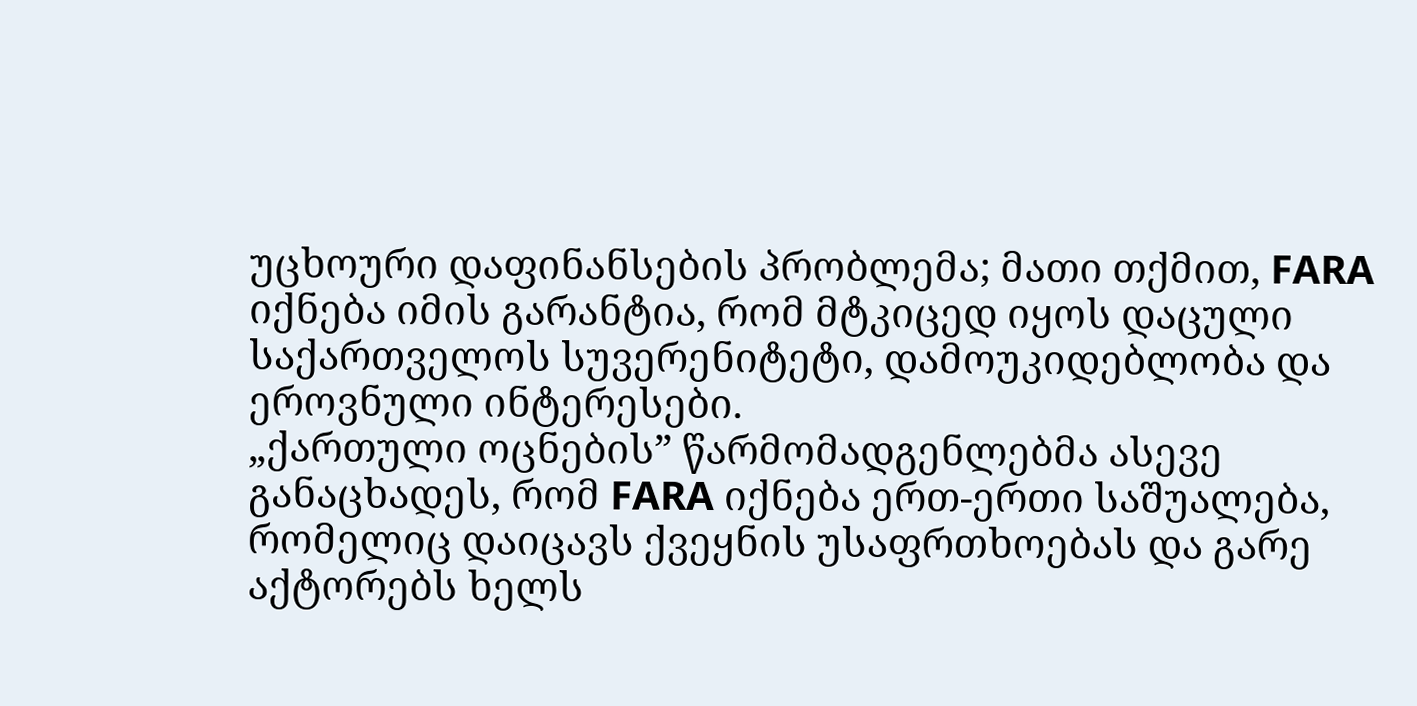უცხოური დაფინანსების პრობლემა; მათი თქმით, FARA იქნება იმის გარანტია, რომ მტკიცედ იყოს დაცული საქართველოს სუვერენიტეტი, დამოუკიდებლობა და ეროვნული ინტერესები.
„ქართული ოცნების” წარმომადგენლებმა ასევე განაცხადეს, რომ FARA იქნება ერთ-ერთი საშუალება, რომელიც დაიცავს ქვეყნის უსაფრთხოებას და გარე აქტორებს ხელს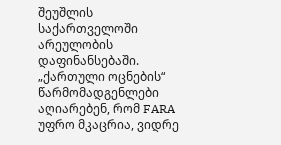შეუშლის საქართველოში არეულობის დაფინანსებაში.
„ქართული ოცნების“ წარმომადგენლები აღიარებენ, რომ FARA უფრო მკაცრია, ვიდრე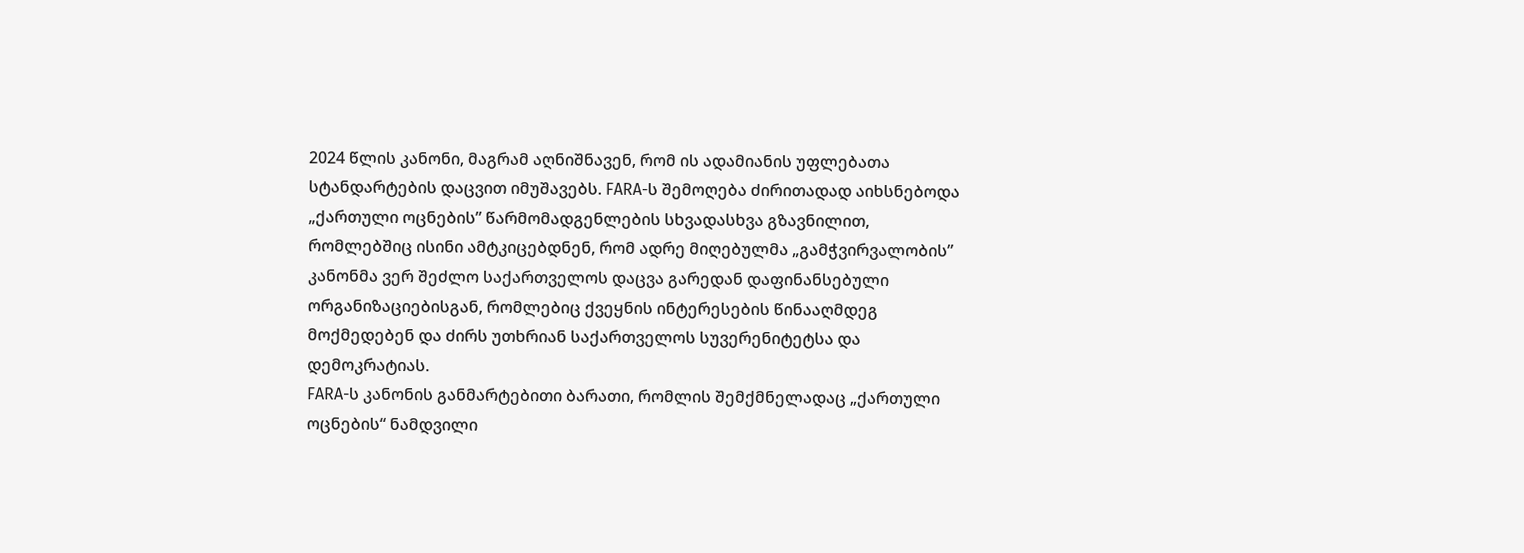2024 წლის კანონი, მაგრამ აღნიშნავენ, რომ ის ადამიანის უფლებათა სტანდარტების დაცვით იმუშავებს. FARA-ს შემოღება ძირითადად აიხსნებოდა „ქართული ოცნების” წარმომადგენლების სხვადასხვა გზავნილით, რომლებშიც ისინი ამტკიცებდნენ, რომ ადრე მიღებულმა „გამჭვირვალობის” კანონმა ვერ შეძლო საქართველოს დაცვა გარედან დაფინანსებული ორგანიზაციებისგან, რომლებიც ქვეყნის ინტერესების წინააღმდეგ მოქმედებენ და ძირს უთხრიან საქართველოს სუვერენიტეტსა და დემოკრატიას.
FARA-ს კანონის განმარტებითი ბარათი, რომლის შემქმნელადაც „ქართული ოცნების“ ნამდვილი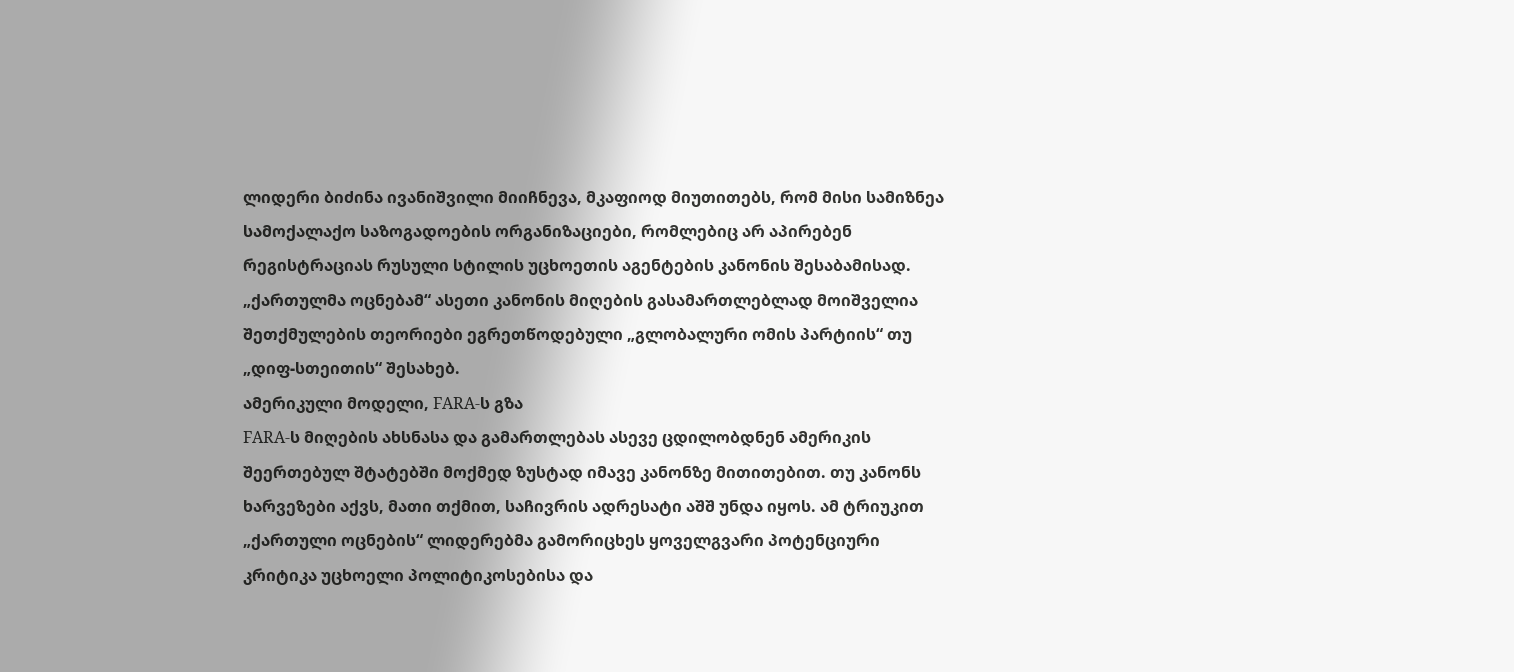ლიდერი ბიძინა ივანიშვილი მიიჩნევა, მკაფიოდ მიუთითებს, რომ მისი სამიზნეა სამოქალაქო საზოგადოების ორგანიზაციები, რომლებიც არ აპირებენ რეგისტრაციას რუსული სტილის უცხოეთის აგენტების კანონის შესაბამისად. „ქართულმა ოცნებამ“ ასეთი კანონის მიღების გასამართლებლად მოიშველია შეთქმულების თეორიები ეგრეთწოდებული „გლობალური ომის პარტიის“ თუ „დიფ-სთეითის“ შესახებ.
ამერიკული მოდელი, FARA-ს გზა
FARA-ს მიღების ახსნასა და გამართლებას ასევე ცდილობდნენ ამერიკის შეერთებულ შტატებში მოქმედ ზუსტად იმავე კანონზე მითითებით. თუ კანონს ხარვეზები აქვს, მათი თქმით, საჩივრის ადრესატი აშშ უნდა იყოს. ამ ტრიუკით „ქართული ოცნების“ ლიდერებმა გამორიცხეს ყოველგვარი პოტენციური კრიტიკა უცხოელი პოლიტიკოსებისა და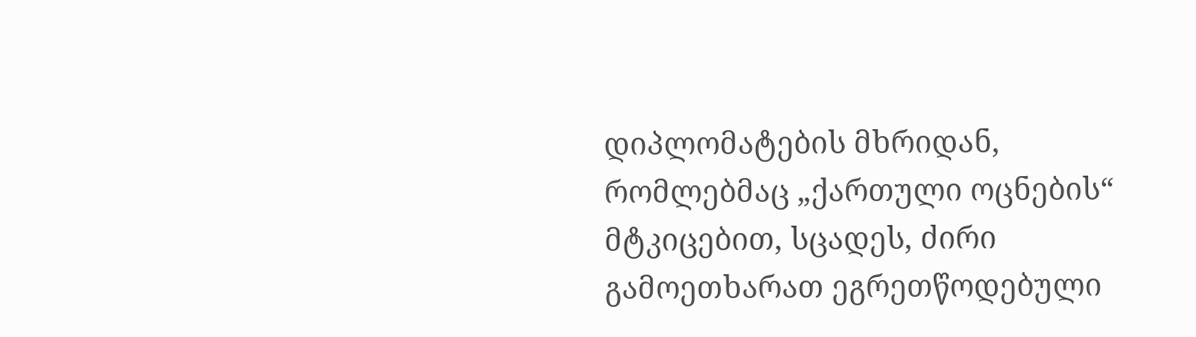დიპლომატების მხრიდან, რომლებმაც „ქართული ოცნების“ მტკიცებით, სცადეს, ძირი გამოეთხარათ ეგრეთწოდებული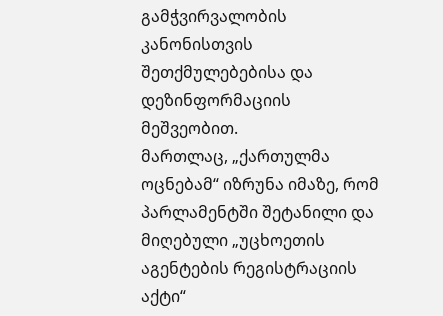გამჭვირვალობის კანონისთვის შეთქმულებებისა და დეზინფორმაციის მეშვეობით.
მართლაც, „ქართულმა ოცნებამ“ იზრუნა იმაზე, რომ პარლამენტში შეტანილი და მიღებული „უცხოეთის აგენტების რეგისტრაციის აქტი“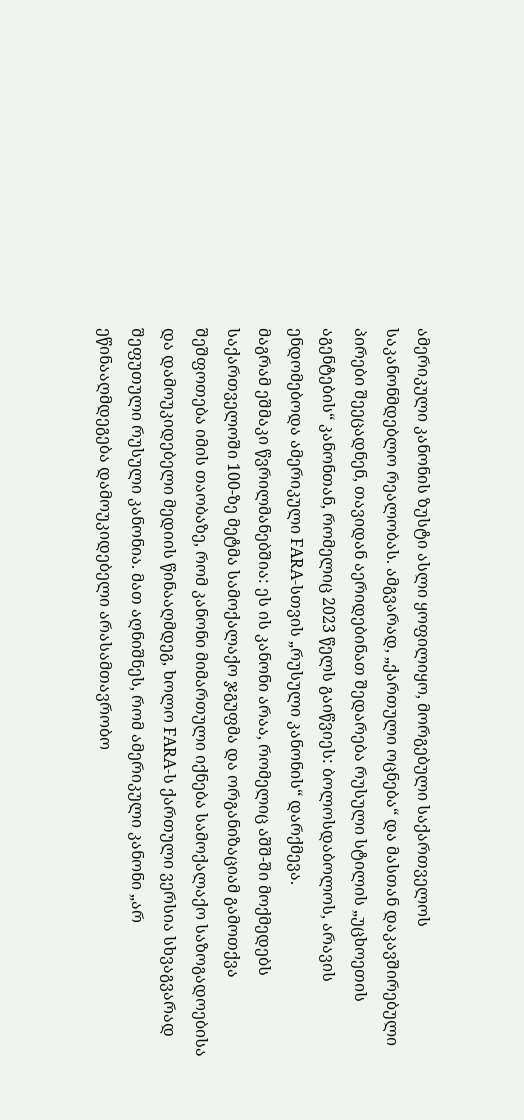ამერიკული კანონის ზუსტი ასლი ყოფილიყო, მორგებული საქართველოს საკანონმდებლო რეალობას. ამგვარად, „ქართული ოცნება“ და მასთან დაკავშირებული პირები შეეცადნენ, თავიდან აერიდებინათ შედარება რუსული სტილის „უცხოეთის აგენტების“ კანონთან, რომელიც 2023 წელს გაიწვიეს: ბოლოსდაბოლოს, არავის ენდომებოდა ამერიკული FARA-სთვის „რუსული კანონის“ დარქმევა.
მაგრამ ეშმაკი წვრილმანებშია: ეს ის კანონი არაა, რომელიც აშშ-ში მოქმედებს
საქართველოში 100-ზე მეტმა სამოქალაქო ჯგუფმა და ორგანიზაციამ გამოთქვა შეშფოთება იმის თაობაზე, რომ კანონი მიმართული იქნება სამოქალაქო საზოგადოებისა და დამოუკიდებელი მედიის წინააღმდეგ, ხოლო FARA-ს ქართული ვერსია სხვაგვარად შეფუთული რუსული კანონია. მათ აღნიშნეს, რომ ამერიკული კანონი „არ ეწინააღმდეგება დამოუკიდებელი არასამთავრობო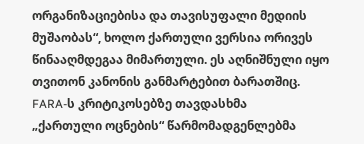ორგანიზაციებისა და თავისუფალი მედიის მუშაობას“, ხოლო ქართული ვერსია ორივეს წინააღმდეგაა მიმართული. ეს აღნიშნული იყო თვითონ კანონის განმარტებით ბარათშიც.
FARA-ს კრიტიკოსებზე თავდასხმა
„ქართული ოცნების“ წარმომადგენლებმა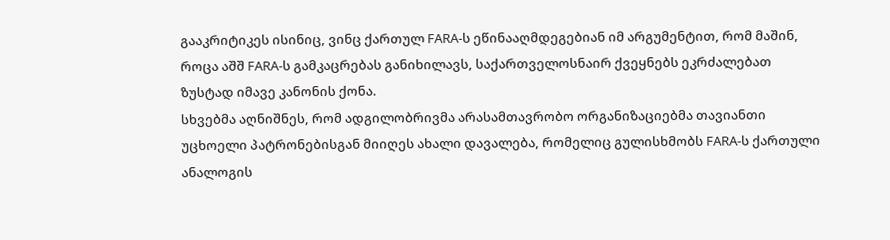გააკრიტიკეს ისინიც, ვინც ქართულ FARA-ს ეწინააღმდეგებიან იმ არგუმენტით, რომ მაშინ, როცა აშშ FARA-ს გამკაცრებას განიხილავს, საქართველოსნაირ ქვეყნებს ეკრძალებათ ზუსტად იმავე კანონის ქონა.
სხვებმა აღნიშნეს, რომ ადგილობრივმა არასამთავრობო ორგანიზაციებმა თავიანთი უცხოელი პატრონებისგან მიიღეს ახალი დავალება, რომელიც გულისხმობს FARA-ს ქართული ანალოგის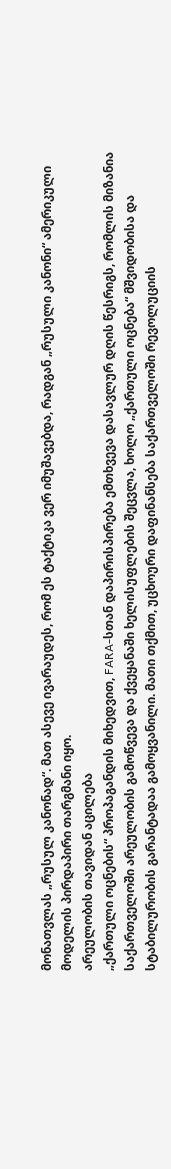მონათვლას „რუსულ კანონად“. მათ ასევე ივარაუდეს, რომ ეს ტაქტიკა ვერ იმუშავებდა, რადგან „რუსული კანონი“ ამერიკული მოდელის პირდაპირი თარგმანი იყო.
არეულობის თავიდან აცილება
„ქართული ოცნების“ პროპაგანდის მიხედვით, FARA-სთან დაპირისპირება ემთხვევა დასავლურ დღის წესრიგს, რომლის მიზანია საქართველოში არეულობის გამოწვევა და ქვეყანაში ხელისუფლების შეცვლა, ხოლო „ქართული ოცნება“ მშვიდობისა და სტაბილურობის გარანტადაა გამოყვანილი. მათი თქმით, უცხოური დაფინანსება საქართველოში რევოლუციის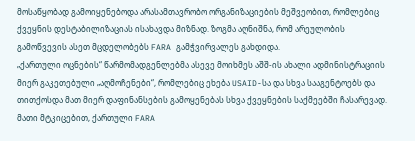მოსაწყობად გამოიყენებოდა არასამთავრობო ორგანიზაციების მეშვეობით, რომლებიც ქვეყნის დესტაბილიზაციას ისახავდა მიზნად. ზოგმა აღნიშნა, რომ არეულობის გამოწვევის ასეთ მცდელობებს FARA გამჭვირვალეს გახდიდა.
„ქართული ოცნების“ წარმომადგენლებმა ასევე მოიხმეს აშშ-ის ახალი ადმინისტრაციის მიერ გაკეთებული „აღმოჩენები“, რომლებიც ეხება USAID-სა და სხვა სააგენტოებს და თითქოსდა მათ მიერ დაფინანსების გამოყენებას სხვა ქვეყნების საქმეებში ჩასარევად. მათი მტკიცებით, ქართული FARA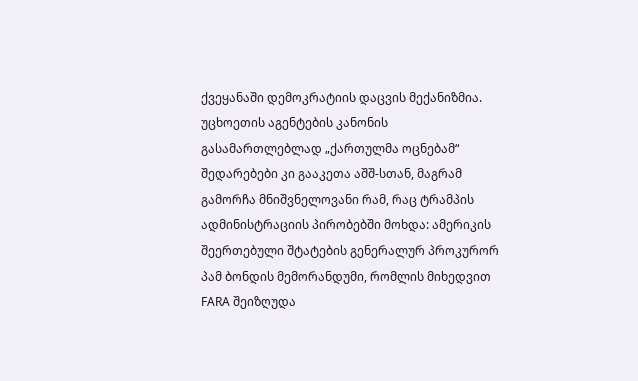ქვეყანაში დემოკრატიის დაცვის მექანიზმია. უცხოეთის აგენტების კანონის გასამართლებლად „ქართულმა ოცნებამ“ შედარებები კი გააკეთა აშშ-სთან, მაგრამ გამორჩა მნიშვნელოვანი რამ, რაც ტრამპის ადმინისტრაციის პირობებში მოხდა: ამერიკის შეერთებული შტატების გენერალურ პროკურორ პამ ბონდის მემორანდუმი, რომლის მიხედვით FARA შეიზღუდა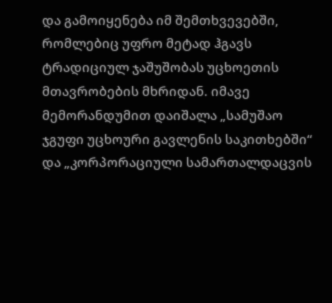და გამოიყენება იმ შემთხვევებში, რომლებიც უფრო მეტად ჰგავს ტრადიციულ ჯაშუშობას უცხოეთის მთავრობების მხრიდან. იმავე მემორანდუმით დაიშალა „სამუშაო ჯგუფი უცხოური გავლენის საკითხებში“ და „კორპორაციული სამართალდაცვის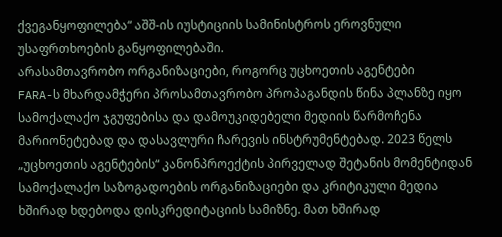ქვეგანყოფილება“ აშშ-ის იუსტიციის სამინისტროს ეროვნული უსაფრთხოების განყოფილებაში.
არასამთავრობო ორგანიზაციები, როგორც უცხოეთის აგენტები
FARA-ს მხარდამჭერი პროსამთავრობო პროპაგანდის წინა პლანზე იყო სამოქალაქო ჯგუფებისა და დამოუკიდებელი მედიის წარმოჩენა მარიონეტებად და დასავლური ჩარევის ინსტრუმენტებად. 2023 წელს „უცხოეთის აგენტების“ კანონპროექტის პირველად შეტანის მომენტიდან სამოქალაქო საზოგადოების ორგანიზაციები და კრიტიკული მედია ხშირად ხდებოდა დისკრედიტაციის სამიზნე. მათ ხშირად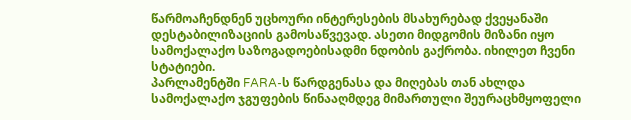წარმოაჩენდნენ უცხოური ინტერესების მსახურებად ქვეყანაში დესტაბილიზაციის გამოსაწვევად. ასეთი მიდგომის მიზანი იყო სამოქალაქო საზოგადოებისადმი ნდობის გაქრობა. იხილეთ ჩვენი სტატიები.
პარლამენტში FARA-ს წარდგენასა და მიღებას თან ახლდა სამოქალაქო ჯგუფების წინააღმდეგ მიმართული შეურაცხმყოფელი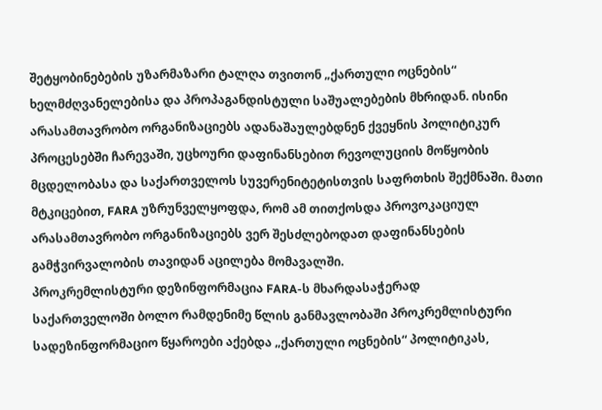შეტყობინებების უზარმაზარი ტალღა თვითონ „ქართული ოცნების“ ხელმძღვანელებისა და პროპაგანდისტული საშუალებების მხრიდან. ისინი არასამთავრობო ორგანიზაციებს ადანაშაულებდნენ ქვეყნის პოლიტიკურ პროცესებში ჩარევაში, უცხოური დაფინანსებით რევოლუციის მოწყობის მცდელობასა და საქართველოს სუვერენიტეტისთვის საფრთხის შექმნაში. მათი მტკიცებით, FARA უზრუნველყოფდა, რომ ამ თითქოსდა პროვოკაციულ არასამთავრობო ორგანიზაციებს ვერ შესძლებოდათ დაფინანსების გამჭვირვალობის თავიდან აცილება მომავალში.
პროკრემლისტური დეზინფორმაცია FARA-ს მხარდასაჭერად
საქართველოში ბოლო რამდენიმე წლის განმავლობაში პროკრემლისტური სადეზინფორმაციო წყაროები აქებდა „ქართული ოცნების“ პოლიტიკას,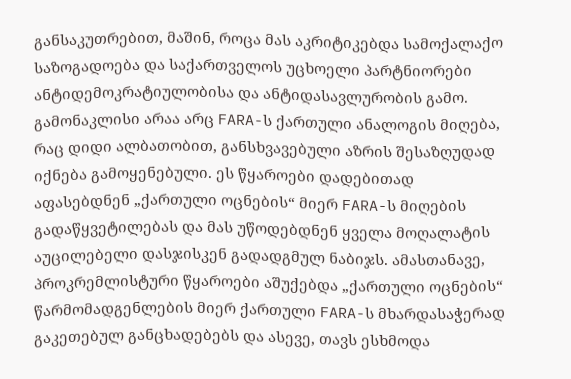განსაკუთრებით, მაშინ, როცა მას აკრიტიკებდა სამოქალაქო საზოგადოება და საქართველოს უცხოელი პარტნიორები ანტიდემოკრატიულობისა და ანტიდასავლურობის გამო.
გამონაკლისი არაა არც FARA-ს ქართული ანალოგის მიღება, რაც დიდი ალბათობით, განსხვავებული აზრის შესაზღუდად იქნება გამოყენებული. ეს წყაროები დადებითად აფასებდნენ „ქართული ოცნების“ მიერ FARA-ს მიღების გადაწყვეტილებას და მას უწოდებდნენ ყველა მოღალატის აუცილებელი დასჯისკენ გადადგმულ ნაბიჯს. ამასთანავე, პროკრემლისტური წყაროები აშუქებდა „ქართული ოცნების“ წარმომადგენლების მიერ ქართული FARA-ს მხარდასაჭერად გაკეთებულ განცხადებებს და ასევე, თავს ესხმოდა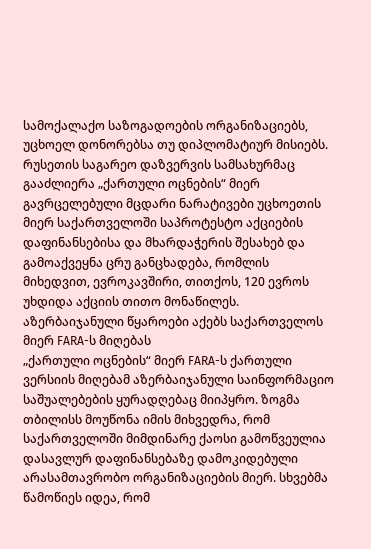სამოქალაქო საზოგადოების ორგანიზაციებს, უცხოელ დონორებსა თუ დიპლომატიურ მისიებს. რუსეთის საგარეო დაზვერვის სამსახურმაც გააძლიერა „ქართული ოცნების“ მიერ გავრცელებული მცდარი ნარატივები უცხოეთის მიერ საქართველოში საპროტესტო აქციების დაფინანსებისა და მხარდაჭერის შესახებ და გამოაქვეყნა ცრუ განცხადება, რომლის მიხედვით, ევროკავშირი, თითქოს, 120 ევროს უხდიდა აქციის თითო მონაწილეს.
აზერბაიჯანული წყაროები აქებს საქართველოს მიერ FARA-ს მიღებას
„ქართული ოცნების“ მიერ FARA-ს ქართული ვერსიის მიღებამ აზერბაიჯანული საინფორმაციო საშუალებების ყურადღებაც მიიპყრო. ზოგმა თბილისს მოუწონა იმის მიხვედრა, რომ საქართველოში მიმდინარე ქაოსი გამოწვეულია დასავლურ დაფინანსებაზე დამოკიდებული არასამთავრობო ორგანიზაციების მიერ. სხვებმა წამოწიეს იდეა, რომ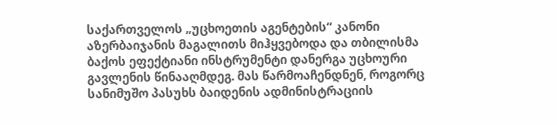საქართველოს „უცხოეთის აგენტების“ კანონი აზერბაიჯანის მაგალითს მიჰყვებოდა და თბილისმა ბაქოს ეფექტიანი ინსტრუმენტი დანერგა უცხოური გავლენის წინააღმდეგ. მას წარმოაჩენდნენ, როგორც სანიმუშო პასუხს ბაიდენის ადმინისტრაციის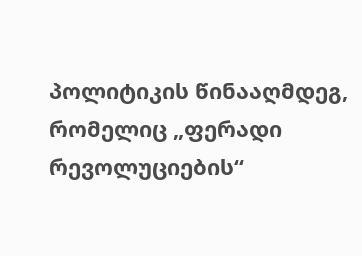პოლიტიკის წინააღმდეგ, რომელიც „ფერადი რევოლუციების“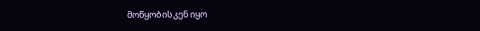მოწყობისკენ იყო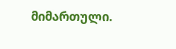მიმართული.